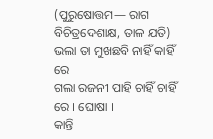(ପୁରୁଷୋତ୍ତମ— ରାଗ ବିଚିତ୍ରଦେଶାକ୍ଷ, ତାଳ ଯତି)
ଭଲା ତା ମୁଖଛବି ନାହିଁ କାହିଁ ରେ
ଗଲା ରଜନୀ ପାହି ଚାହିଁ ଚାହିଁ ରେ । ଘୋଷା ।
କାନ୍ତି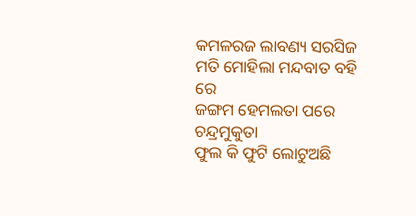କମଳରଜ ଲାବଣ୍ୟ ସରସିଜ
ମତି ମୋହିଲା ମନ୍ଦବାତ ବହି ରେ
ଜଙ୍ଗମ ହେମଲତା ପରେ ଚନ୍ଦ୍ରମୁକୁତା
ଫୁଲ କି ଫୁଟି ଲୋଟୁଅଛି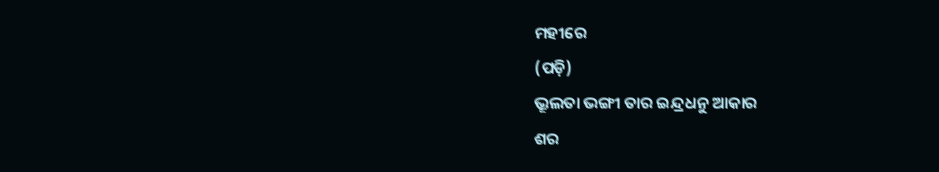ମହୀରେ
(ପଡ଼ି)
ଭ୍ରୂଲତା ଭଙ୍ଗୀ ତାର ଇନ୍ଦ୍ରଧନୁ ଆକାର
ଶର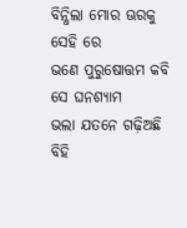ବିନ୍ଧିଲା ମୋର ଊରକୁ ସେହି ରେ
ଭଣେ ପୁରୁଷୋତ୍ତମ କବି ସେ ଘନଶ୍ୟାମ
ଭଲା ଯତନେ ଗଢ଼ିଅଛି ବିହି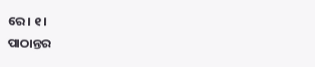ରେ । ୧ ।
ପାଠାନ୍ତର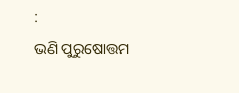:
ଭଣି ପୁରୁଷୋତ୍ତମ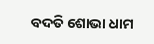ବଦତି ଶୋଭା ଧାମ